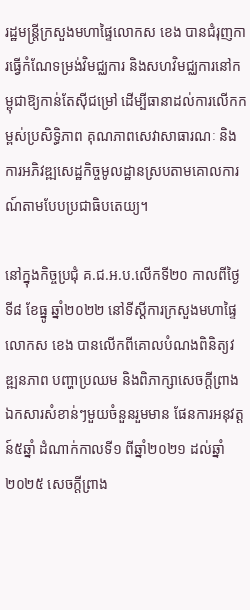រដ្ឋមន្ដ្រីក្រសួងមហាផ្ទៃលោកស ខេង បានជំរុញការធ្វើកំណែទម្រង់វិមជ្ឈការ និងសហវិមជ្ឈការនៅកម្ពុជាឱ្យកាន់តែស៊ីជម្រៅ ដើម្បីធានាដល់ការលើកកម្ពស់ប្រសិទ្ធិភាព គុណភាពសេវាសាធារណៈ និងការអភិវឌ្ឍសេដ្ឋកិច្ចមូលដ្ឋានស្របតាមគោលការណ៍តាមបែបប្រជាធិបតេយ្យ។

នៅក្នុងកិច្ចប្រជុំ គ.ជ.អ.ប.លើកទី២០ កាលពីថ្ងៃទី៨ ខែធ្នូ ឆ្នាំ២០២២ នៅទីស្ដីការក្រសួងមហាផ្ទៃ លោកស ខេង បានលើកពីគោលបំណងពិនិត្យវឌ្ឍនភាព បញ្ហាប្រឈម និងពិភាក្សាសេចក្ដីព្រាងឯកសារសំខាន់ៗមួយចំនួនរួមមាន ផែនការអនុវត្តន៍៥ឆ្នាំ ដំណាក់កាលទី១ ពីឆ្នាំ២០២១ ដល់ឆ្នាំ២០២៥ សេចក្ដីព្រាង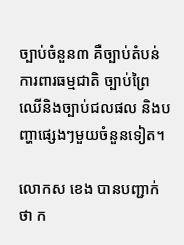ច្បាប់ចំនួន៣ គឺច្បាប់តំបន់ការពារធម្មជាតិ ច្បាប់ព្រៃឈើនិងច្បាប់ជលផល និងបញ្ហាផ្សេងៗមួយចំនួនទៀត។

លោកស ខេង បានបញ្ជាក់ថា ក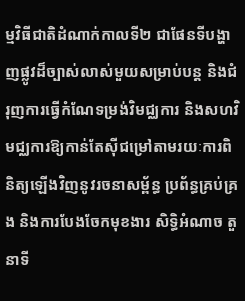ម្មវិធីជាតិដំណាក់កាលទី២ ជាផែនទីបង្ហាញផ្លូវដ៏ច្បាស់លាស់មួយសម្រាប់បន្ត និងជំរុញការធ្វើកំណែទម្រង់វិមជ្ឈការ និងសហវិមជ្ឈការឱ្យកាន់តែស៊ីជម្រៅតាមរយៈការពិនិត្យឡើងវិញនូវរចនាសម្ព័ន្ធ ប្រព័ន្ធគ្រប់គ្រង និងការបែងចែកមុខងារ សិទ្ធិអំណាច តួនាទី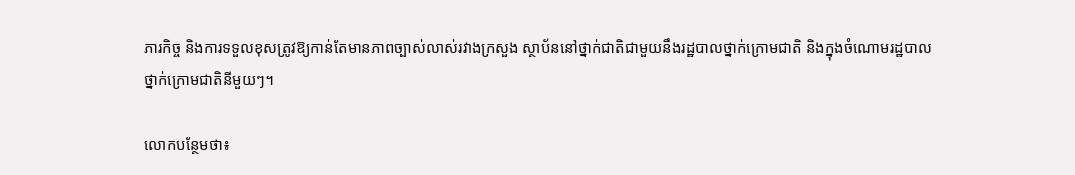ភារកិច្ច និងការទទួលខុសត្រូវឱ្យកាន់តែមានភាពច្បាស់លាស់រវាងក្រសួង ស្ថាប័ននៅថ្នាក់ជាតិជាមួយនឹងរដ្ឋបាលថ្នាក់ក្រោមជាតិ និងក្នុងចំណោមរដ្ឋបាលថ្នាក់ក្រោមជាតិនីមួយៗ។

លោកបន្ថែមថា៖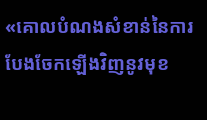«គោលបំណងសំខាន់នៃការបែងចែកឡើងវិញនូវមុខ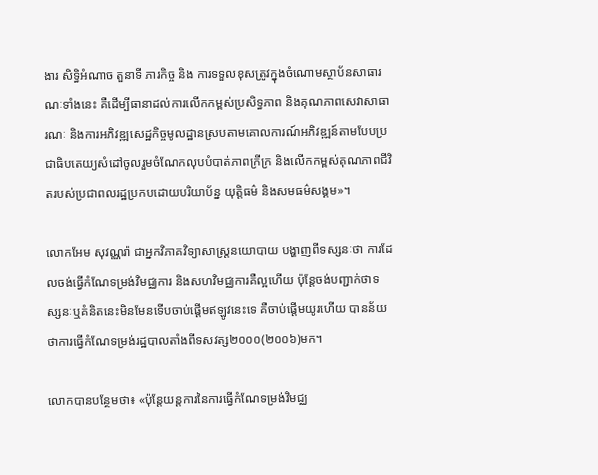ងារ សិទ្ធិអំណាច តួនាទី ភារកិច្ច និង ការទទួលខុសត្រូវក្នុងចំណោមស្ថាប័នសាធារណៈទាំងនេះ គឺដើម្បីធានាដល់ការលើកកម្ពស់ប្រសិទ្ធភាព និងគុណភាពសេវាសាធារណៈ និងការអភិវឌ្ឍសេដ្ឋកិច្ចមូលដ្ឋានស្របតាមគោលការណ៍អភិវឌ្ឍន៍តាមបែបប្រជាធិបតេយ្យសំដៅចូលរួមចំណែកលុបបំបាត់ភាពក្រីក្រ និងលើកកម្ពស់គុណភាពជីវិតរបស់ប្រជាពលរដ្ឋប្រកបដោយបរិយាប័ន្ន យុត្តិធម៌ និងសមធម៌សង្គម»។

លោកអែម សុវណ្ណរ៉ា ជាអ្នកវិភាគវិទ្យាសាស្ដ្រនយោបាយ បង្ហាញពីទស្សនៈថា ការដែលចង់ធ្វើកំណែទម្រង់វិមជ្ឈការ និងសហវិមជ្ឈការគឺល្អហើយ ប៉ុន្តែចង់បញ្ជាក់ថាទស្សនៈឬគំនិតនេះមិនមែនទើបចាប់ផ្ដើមឥឡូវនេះទេ គឺចាប់ផ្ដើមយូរហើយ បានន័យថាការធ្វើកំណែទម្រង់រដ្ឋបាលតាំងពីទសវត្ស២០០០(២០០៦)មក។

លោកបានបន្ថែមថា៖ «ប៉ុន្តែយន្ដការនៃការធ្វើកំណែទម្រង់វិមជ្ឈ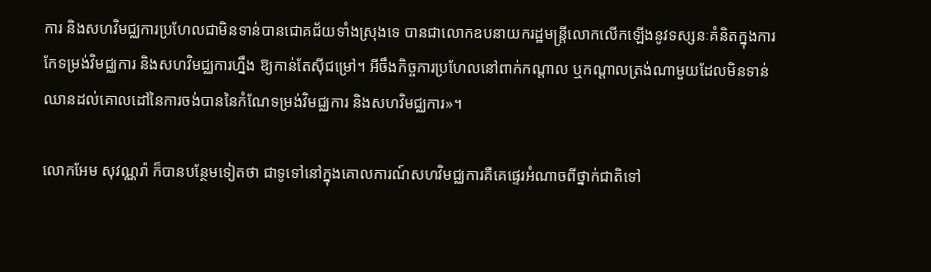ការ និងសហវិមជ្ឈការប្រហែលជាមិនទាន់បានជោគជ័យទាំងស្រុងទេ បានជាលោកឧបនាយករដ្ឋមន្ត្រីលោកលើកឡើងនូវទស្សនៈគំនិតក្នុងការកែទម្រង់វិមជ្ឈការ និងសហវិមជ្ឈការហ្នឹង ឱ្យកាន់តែស៊ីជម្រៅ។ អីចឹងកិច្ចការប្រហែលនៅពាក់កណ្ដាល ឬកណ្ដាលត្រង់ណាមួយដែលមិនទាន់ឈានដល់គោលដៅនៃការចង់បាននៃកំណែទម្រង់វិមជ្ឈការ និងសហវិមជ្ឈការ»។

លោកអែម សុវណ្ណរ៉ា ក៏បានបន្ថែមទៀតថា ជាទូទៅនៅក្នុងគោលការណ៍សហវិមជ្ឈការគឺគេផ្ទេរអំណាចពីថ្នាក់ជាតិទៅ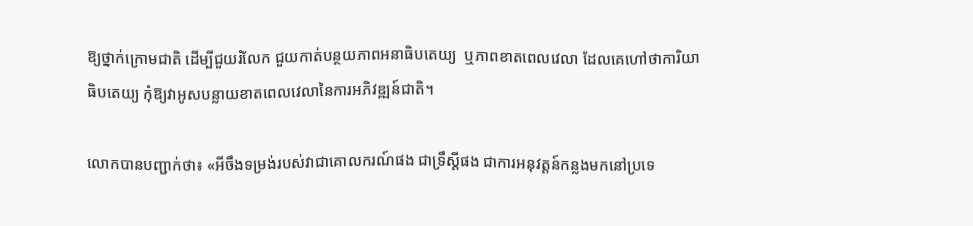ឱ្យថ្នាក់ក្រោមជាតិ ដើម្បីជួយរំលែក ជួយកាត់បន្ថយភាពអនាធិបតេយ្យ  ឬភាពខាតពេលវេលា ដែលគេហៅថាការិយាធិបតេយ្យ កុំឱ្យវាអូសបន្លាយខាតពេលវេលានៃការអភិវឌ្ឍន៍ជាតិ។

លោកបានបញ្ជាក់ថា៖ «អីចឹងទម្រង់របស់វាជាគោលករណ៍ផង ជាទ្រឹស្ដីផង ជាការអនុវត្តន៍កន្លងមកនៅប្រទេ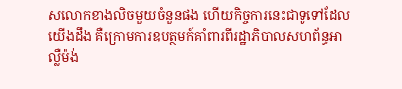សលោកខាងលិចមួយចំនួនផង ហើយកិច្ចការនេះជាទូទៅដែលយើងដឹង គឺក្រោមការឧបត្ថមក៍គាំពារពីរដ្ឋាភិបាលសហព័ន្ធអាល្លឺម៉ង់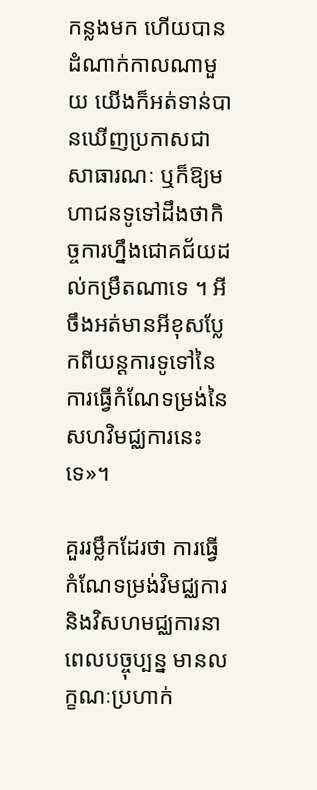កន្លងមក ហើយបានដំណាក់កាលណាមួយ យើងក៏អត់ទាន់បានឃើញប្រកាសជាសាធារណៈ ឬក៏ឱ្យមហាជនទូទៅដឹងថាកិច្ចការហ្នឹងជោគជ័យដល់កម្រឹតណាទេ ។ អីចឹងអត់មានអីខុសប្លែកពីយន្ដការទូទៅនៃការធ្វើកំណែទម្រង់នៃសហវិមជ្ឈការនេះទេ»។

គួររម្លឹកដែរថា ការធ្វើកំណែទម្រង់វិមជ្ឈការ និងវិសហមជ្ឈការនាពេលបច្ចុប្បន្ន មានលក្ខណៈប្រហាក់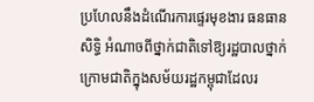ប្រហែលនឹងដំណើរការផ្ទេរមុខងារ ធនធាន សិទ្ធិ អំណាចពីថ្នាក់ជាតិទៅឱ្យរដ្ឋបាលថ្នាក់ក្រោមជាតិក្នុងសម័យរដ្ឋកម្ពុជាដែលរ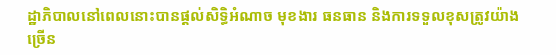ដ្ឋាភិបាលនៅពេលនោះបានផ្ដល់សិទ្ធិអំណាច មុខងារ ធនធាន និងការទទួលខុសត្រូវយ៉ាងច្រើន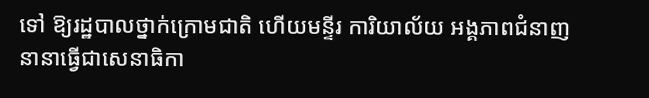ទៅ ឱ្យរដ្ឋបាលថ្នាក់ក្រោមជាតិ ហើយមន្ទីរ ការិយាល័យ អង្គភាពជំនាញនានាធ្វើជាសេនាធិកា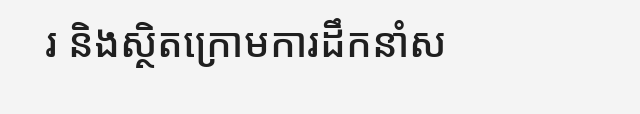រ និងស្ថិតក្រោមការដឹកនាំស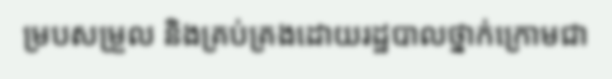ម្របសម្រួល និងគ្រប់គ្រងដោយរដ្ឋបាលថ្នាក់ក្រោមជា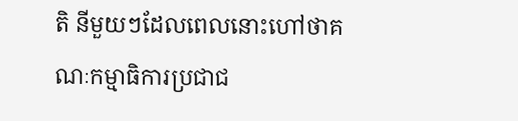តិ នីមួយៗដែលពេលនោះហៅថាគណៈកម្មាធិការប្រជាជ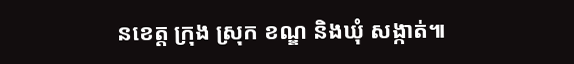នខេត្ត ក្រុង ស្រុក ខណ្ឌ និងឃុំ សង្កាត់៕